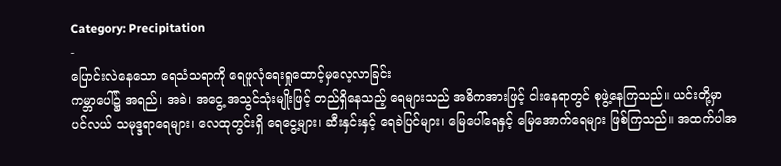Category: Precipitation
-
ပြောင်းလဲနေသော ရေသံသရာကို ရေဖူလုံရေးရှုထောင့်မှလေ့လာခြင်း
ကမ္ဘာပေါ်၌ အရည်၊ အခဲ၊ အငွေ့ အသွင်သုံးမျိုးဖြင့် တည်ရှိနေသည့် ရေများသည် အဓိကအားဖြင့် ငါးနေရာတွင် စုဖွဲ့နေကြသည်။ ယင်းတို့မှာ ပင်လယ် သမုဒ္ဒရာရေများ၊ လေထုတွင်းရှိ ရေငွေ့များ၊ ဆီးနှင်းနှင့် ရေခဲပြင်များ၊ မြေပေါ်ရေနှင့် မြေအောက်ရေများ ဖြစ်ကြသည်။ အထက်ပါအ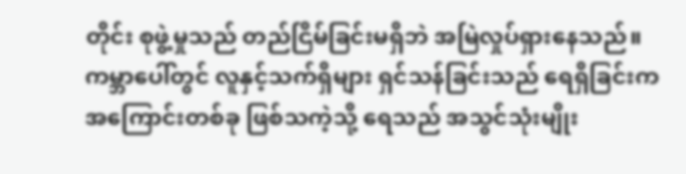တိုင်း စုဖွဲ့မှုသည် တည်ငြိမ်ခြင်းမရှိဘဲ အမြဲလှုပ်ရှားနေသည်။ ကမ္ဘာပေါ်တွင် လူနှင့်သက်ရှိများ ရှင်သန်ခြင်းသည် ရေရှိခြင်းက အကြောင်းတစ်ခု ဖြစ်သကဲ့သို့ ရေသည် အသွင်သုံးမျိုး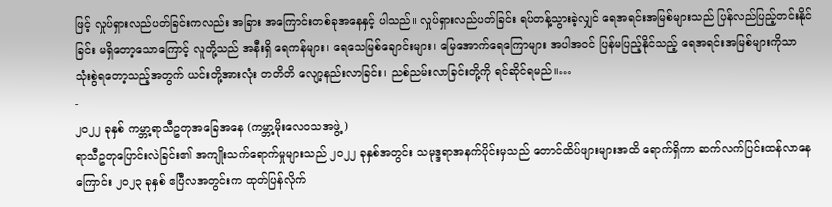ဖြင့် လှုပ်ရှားလည်ပတ်ခြင်းကလည်း အခြား အကြောင်းတစ်ခုအနေနှင့် ပါသည်။ လှုပ်ရှားလည်ပတ်ခြင်း ရပ်တန့်သွားခဲ့လျှင် ရေအရင်းအမြစ်များသည် ပြန်လည်ပြည့်တင်းနိုင်ခြင်း မရှိတော့သောကြောင့် လူတို့သည် အနီးရှိ ရေကန်များ၊ ရေသေမြစ်ချောင်းများ၊ မြေအောက်ရေကြောများ အပါအဝင် ပြန်မပြည့်နိုင်သည့် ရေအရင်းအမြစ်များကိုသာ သုံးစွဲရတော့သည့်အတွက် ယင်းတို့အားလုံး တတိတိ လျော့နည်းလာခြင်း၊ ညစ်ညမ်းလာခြင်းတို့ကို ရင်ဆိုင်ရမည်။…
-
၂၀၂၂ ခုနှစ် ကမ္ဘာ့ရာသီဥတုအခြေအနေ (ကမ္ဘာ့မိုးလေဝသအဖွဲ့)
ရာသီဥတုပြောင်းလဲခြင်း၏ အကျိုးသက်ရောက်မှုများသည် ၂၀၂၂ ခုနှစ်အတွင်း သမုဒ္ဒရာအနက်ပိုင်းမှသည် တောင်ထိပ်ဖျားများအထိ ရောက်ရှိကာ ဆက်လက်ပြင်းထန်လာနေကြောင်း ၂၀၂၃ ခုနှစ် ဧပြီလအတွင်းက ထုတ်ပြန်လိုက်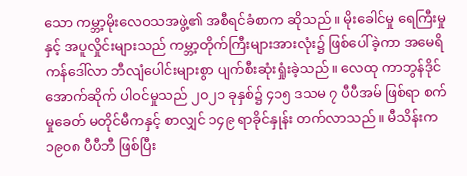သော ကမ္ဘာ့မိုးလေဝသအဖွဲ့၏ အစီရင်ခံစာက ဆိုသည်။ မိုးခေါင်မှု ရေကြီးမှုနှင့် အပူလှိုင်းများသည် ကမ္ဘာ့တိုက်ကြီးများအားလုံး၌ ဖြစ်ပေါ်ခဲ့ကာ အမေရိကန်ဒေါ်လာ ဘီလျံပေါင်းများစွာ ပျက်စီးဆုံးရှုံးခဲ့သည်။ လေထု ကာဘွန်ဒိုင်အောက်ဆိုက် ပါဝင်မှုသည် ၂၀၂၁ ခုနှစ်၌ ၄၁၅ ဒသမ ၇ ပီပီအမ် ဖြစ်ရာ စက်မှုခေတ် မတိုင်မီကနှင့် စာလျှင် ၁၄၉ ရာခိုင်နှုန်း တက်လာသည်။ မီသိန်းက ၁၉၀၈ ပီပီဘီ ဖြစ်ပြီး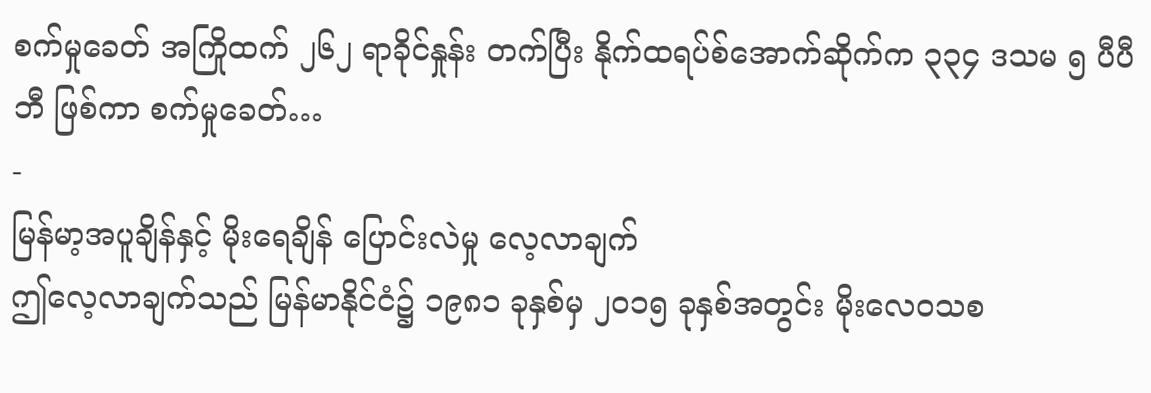စက်မှုခေတ် အကြိုထက် ၂၆၂ ရာခိုင်နှုန်း တက်ပြီး နိုက်ထရပ်စ်အောက်ဆိုက်က ၃၃၄ ဒသမ ၅ ပီပီဘီ ဖြစ်ကာ စက်မှုခေတ်…
-
မြန်မာ့အပူချိန်နှင့် မိုးရေချိန် ပြောင်းလဲမှု လေ့လာချက်
ဤလေ့လာချက်သည် မြန်မာနိုင်ငံ၌ ၁၉၈၁ ခုနှစ်မှ ၂၀၁၅ ခုနှစ်အတွင်း မိုးလေဝသစ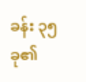ခန်း ၃၅ ခု၏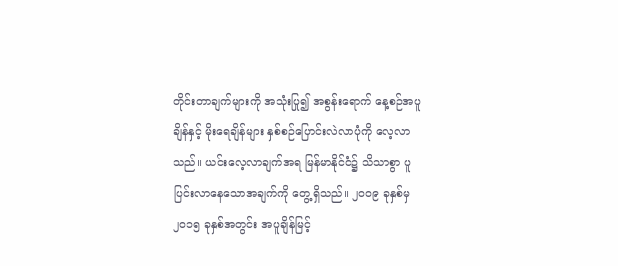တိုင်းတာချက်များကို အသုံးပြု၍ အစွန်းရောက် နေ့စဉ်အပူချိန်နှင့် မိုးရေချိန်များ နှစ်စဉ်ပြောင်းလဲလာပုံကို လေ့လာသည်။ ယင်းလေ့လာချက်အရ မြန်မာနိုင်ငံ၌ သိသာစွာ ပူပြင်းလာနေသောအချက်ကို တွေ့ရှိသည်။ ၂၀ဝ၉ ခုနှစ်မှ ၂၀၁၅ ခုနှစ်အတွင်း အပူချိန်မြင့်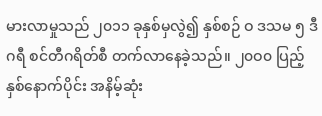မားလာမှုသည် ၂၀၁၁ ခုနှစ်မှလွဲ၍ နှစ်စဉ် ဝ ဒသမ ၅ ဒီဂရီ စင်တီဂရိတ်စီ တက်လာနေခဲ့သည်။ ၂၀ဝ၀ ပြည့်နှစ်နောက်ပိုင်း အနိမ့်ဆုံး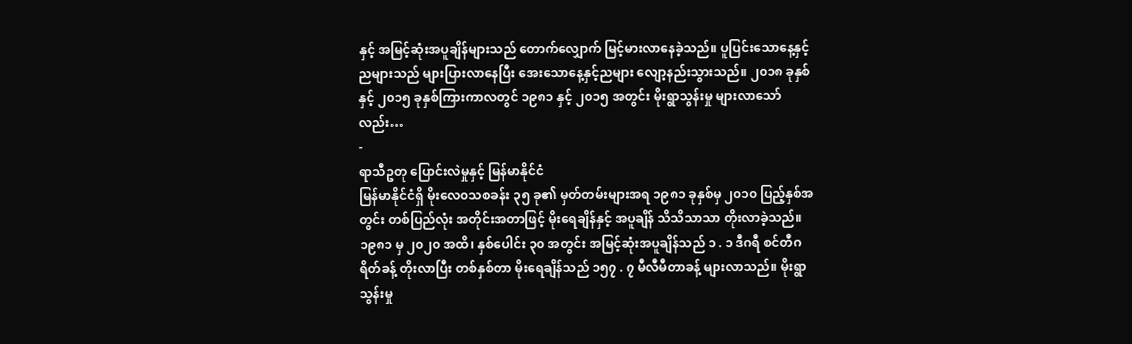နှင့် အမြင့်ဆုံးအပူချိန်များသည် တောက်လျှောက် မြင့်မားလာနေခဲ့သည်။ ပူပြင်းသောနေ့နှင့်ညများသည် များပြားလာနေပြီး အေးသောနေ့နှင့်ညများ လျော့နည်းသွားသည်။ ၂၀၁၈ ခုနှစ်နှင့် ၂၀၁၅ ခုနှစ်ကြားကာလတွင် ၁၉၈၁ နှင့် ၂၀၁၅ အတွင်း မိုးရွာသွန်းမှု များလာသော်လည်း…
-
ရာသီဥတု ပြောင်းလဲမှုနှင့် မြန်မာနိုင်ငံ
မြန်မာနိုင်ငံရှိ မိုးလေ၀သစခန်း ၃၅ ခု၏ မှတ်တမ်းများအရ ၁၉၈၁ ခုနှစ်မှ ၂၀၁၀ ပြည့်နှစ်အတွင်း တစ်ပြည်လုံး အတိုင်းအတာဖြင့် မိုးရေချိန်နှင့် အပူချိန် သိသိသာသာ တိုးလာခဲ့သည်။ ၁၉၈၁ မှ ၂၀၂၀ အထိ၊ နှစ်ပေါင်း ၃၀ အတွင်း အမြင့်ဆုံးအပူချိန်သည် ၁ . ၁ ဒီဂရီ စင်တီဂရိတ်ခန့် တိုးလာပြီး တစ်နှစ်တာ မိုးရေချိန်သည် ၁၅၇ . ၇ မီလီမီတာခန့် များလာသည်။ မိုးရွာသွန်းမှု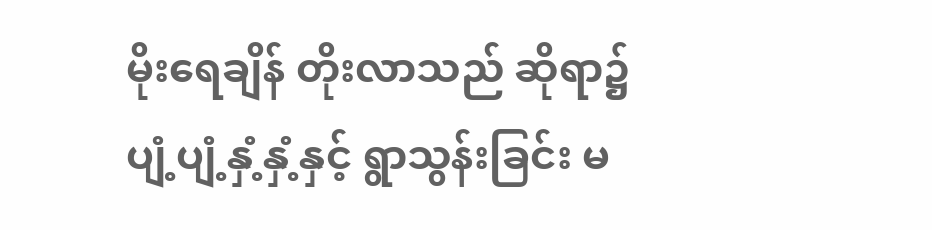မိုးရေချိန် တိုးလာသည် ဆိုရာ၌ ပျံ့ပျံ့နှံ့နှံ့နှင့် ရွာသွန်းခြင်း မ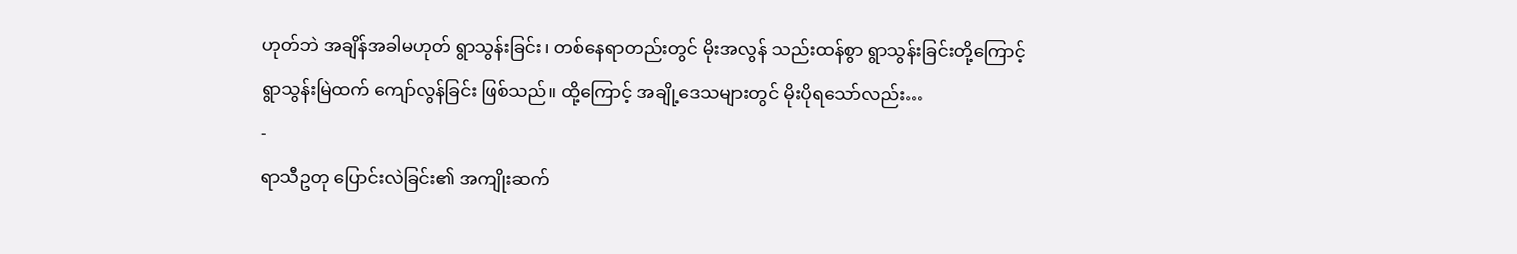ဟုတ်ဘဲ အချိန်အခါမဟုတ် ရွာသွန်းခြင်း၊ တစ်နေရာတည်းတွင် မိုးအလွန် သည်းထန်စွာ ရွာသွန်းခြင်းတို့ကြောင့် ရွာသွန်းမြဲထက် ကျော်လွန်ခြင်း ဖြစ်သည်။ ထို့ကြောင့် အချို့ဒေသများတွင် မိုးပိုရသော်လည်း…
-
ရာသီဥတု ပြောင်းလဲခြင်း၏ အကျိုးဆက်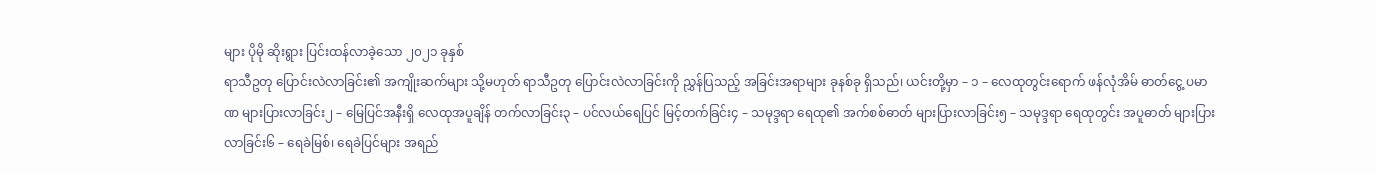များ ပိုမို ဆိုးရွား ပြင်းထန်လာခဲ့သော ၂၀၂၁ ခုနှစ်
ရာသီဥတု ပြောင်းလဲလာခြင်း၏ အကျိုးဆက်များ သို့မဟုတ် ရာသီဥတု ပြောင်းလဲလာခြင်းကို ညွှန်ပြသည့် အခြင်းအရာများ ခုနစ်ခု ရှိသည်၊ ယင်းတို့မှာ – ၁ – လေထုတွင်းရောက် ဖန်လုံအိမ် ဓာတ်ငွေ့ ပမာဏ များပြားလာခြင်း၂ – မြေပြင်အနီးရှိ လေထုအပူချိန် တက်လာခြင်း၃ – ပင်လယ်ရေပြင် မြင့်တက်ခြင်း၄ – သမုဒ္ဒရာ ရေထု၏ အက်စစ်ဓာတ် များပြားလာခြင်း၅ – သမုဒ္ဒရာ ရေထုတွင်း အပူဓာတ် များပြားလာခြင်း၆ – ရေခဲမြစ်၊ ရေခဲပြင်များ အရည်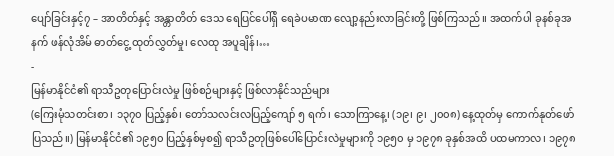ပျော်ခြင်းနှင့်၇ – အာတိတ်နှင့် အန္တာတိတ် ဒေသ ရေပြင်ပေါ်ရှိ ရေခဲပမာဏ လျော့နည်းလာခြင်းတို့ ဖြစ်ကြသည်။ အထက်ပါ ခုနစ်ခုအနက် ဖန်လုံအိမ် ဓာတ်ငွေ့ ထုတ်လွှတ်မှု၊ လေထု အပူချိန်၊…
-
မြန်မာနိုင်ငံ၏ ရာသီဥတုပြောင်းလဲမှု ဖြစ်စဉ်များနှင့် ဖြစ်လာနိုင်သည်များ
(ကြေးမုံသတင်းစာ၊ ၁၃၇၀ ပြည့်နှစ်၊ တော်သလင်းလပြည့်ကျော် ၅ ရက်၊ သောကြာနေ့၊ (၁၉၊ ၉၊ ၂၀၀၈) နေ့ထုတ်မှ ကောက်နုတ်ဖော်ပြသည်။) မြန်မာနိုင်ငံ၏ ၁၉၅၀ ပြည့်နှစ်မှစ၍ ရာသီဥတုဖြစ်ပေါ်ပြောင်းလဲမှုများကို ၁၉၅၀ မှ ၁၉၇၈ ခုနှစ်အထိ ပထမကာလ၊ ၁၉၇၈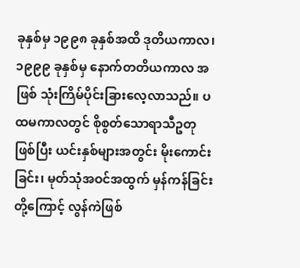ခုနှစ်မှ ၁၉၉၈ ခုနှစ်အထိ ဒုတိယကာလ၊ ၁၉၉၉ ခုနှစ်မှ နောက်တတိယကာလ အဖြစ် သုံးကြိမ်ပိုင်းခြားလေ့လာသည်။ ပထမကာလတွင် စိုစွတ်သောရာသီဥတုဖြစ်ပြီး ယင်းနှစ်များအတွင်း မိုးကောင်းခြင်း၊ မုတ်သုံအဝင်အထွက် မှန်ကန်ခြင်းတို့ကြောင့် လွန်ကဲဖြစ်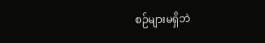စဉ်များမရှိဘဲ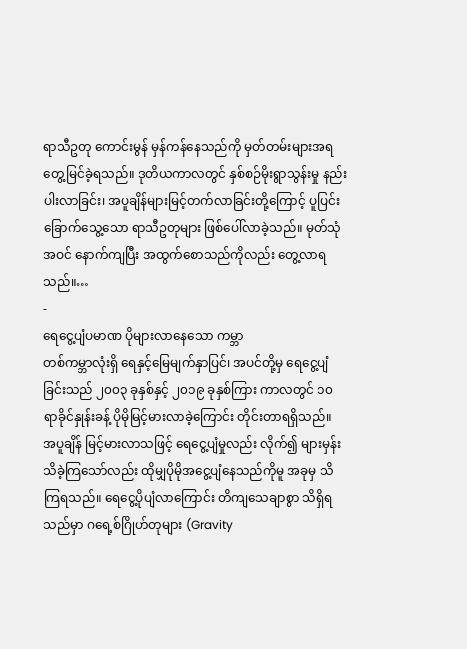ရာသီဥတု ကောင်းမွန် မှန်ကန်နေသည်ကို မှတ်တမ်းများအရ တွေ့မြင်ခဲ့ရသည်။ ဒုတိယကာလတွင် နှစ်စဉ်မိုးရွာသွန်းမှု နည်းပါးလာခြင်း၊ အပူချိန်များမြင့်တက်လာခြင်းတို့ကြောင့် ပူပြင်း ခြောက်သွေ့သော ရာသီဥတုများ ဖြစ်ပေါ်လာခဲ့သည်။ မုတ်သုံအဝင် နောက်ကျပြီး အထွက်စောသည်ကိုလည်း တွေ့လာရသည်။…
-
ရေငွေ့ပျံပမာဏ ပိုများလာနေသော ကမ္ဘာ
တစ်ကမ္ဘာလုံးရှိ ရေနှင့်မြေမျက်နှာပြင်၊ အပင်တို့မှ ရေငွေ့ပျံခြင်းသည် ၂၀၀၃ ခုနှစ်နှင့် ၂၀၁၉ ခုနှစ်ကြား ကာလတွင် ၁၀ ရာခိုင်နှုန်းခန့် ပိုမိုမြင့်မားလာခဲ့ကြောင်း တိုင်းတာရရှိသည်။ အပူချိန် မြင့်မားလာသဖြင့် ရေငွေ့ပျံမှုလည်း လိုက်၍ များမှန်းသိခဲ့ကြသော်လည်း ထိုမျှပိုမိုအငွေ့ပျံနေသည်ကိုမူ အခုမှ သိကြရသည်။ ရေငွေ့ပိုပျံလာကြောင်း တိကျသေချာစွာ သိရှိရသည်မှာ ဂရေ့စ်ဂြိုဟ်တုများ (Gravity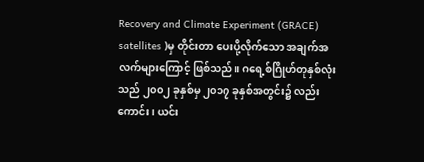Recovery and Climate Experiment (GRACE) satellites )မှ တိုင်းတာ ပေးပို့လိုက်သော အချက်အလက်များကြောင့် ဖြစ်သည်။ ဂရေ့စ်ဂြိုဟ်တုနှစ်လုံးသည် ၂၀၀၂ ခုနှစ်မှ ၂၀၁၇ ခုနှစ်အတွင်း၌ လည်းကောင်း၊ ယင်း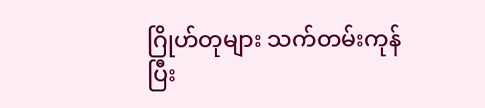ဂြိုဟ်တုများ သက်တမ်းကုန်ပြီး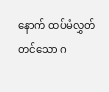နောက် ထပ်မံလွှတ်တင်သော ဂ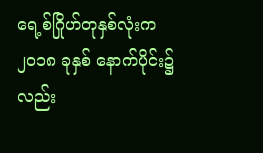ရေ့စ်ဂြိုဟ်တုနှစ်လုံးက ၂၀၁၈ ခုနှစ် နောက်ပိုင်း၌ လည်း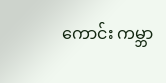ကောင်း ကမ္ဘာ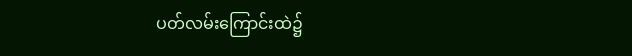ပတ်လမ်းကြောင်းထဲ၌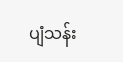ပျံသန်း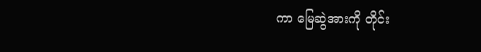ကာ မြေဆွဲအားကို တိုင်း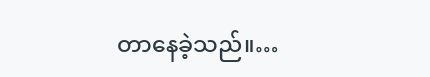တာနေခဲ့သည်။…